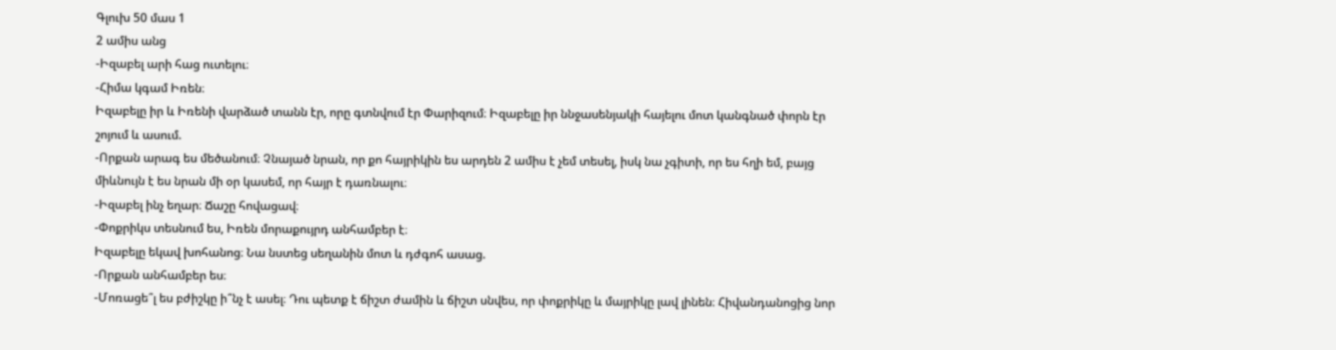Գլուխ 50 մաս 1
2 ամիս անց
-Իզաբել արի հաց ուտելու։
-Հիմա կգամ Իռեն։
Իզաբելը իր և Իռենի վարձած տանն էր, որը գտնվում էր Փարիզում։ Իզաբելը իր ննջասենյակի հայելու մոտ կանգնած փորն էր շոյում և ասում.
-Որքան արագ ես մեծանում։ Չնայած նրան, որ քո հայրիկին ես արդեն 2 ամիս է չեմ տեսել, իսկ նա չգիտի, որ ես հղի եմ, բայց միևնույն է ես նրան մի օր կասեմ, որ հայր է դառնալու։
-Իզաբել ինչ եղար։ Ճաշը հովացավ։
-Փոքրիկս տեսնում ես, Իռեն մորաքույրդ անհամբեր է։
Իզաբելը եկավ խոհանոց։ Նա նստեց սեղանին մոտ և դժգոհ ասաց.
-Որքան անհամբեր ես։
-Մոռացե՞լ ես բժիշկը ի՞նչ է ասել։ Դու պետք է ճիշտ ժամին և ճիշտ սնվես, որ փոքրիկը և մայրիկը լավ լինեն։ Հիվանդանոցից նոր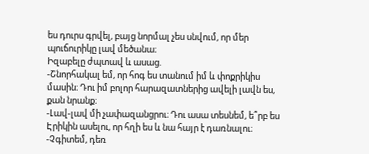ես դուրս գրվել, բայց նորմալ չես սնվում, որ մեր պուճուրիկը լավ մեծանա։
Իզաբելը ժպտավ և ասաց.
-Շնորհակալ եմ, որ հոգ ես տանում իմ և փոքրիկիս մասին։ Դու իմ բոլոր հարազատներից ավելի լավն ես, քան նրանք։
-Լավ-լավ մի չափազանցրու։ Դու ասա տեսնեմ, ե՞րբ ես Էրիկին ասելու, որ հղի ես և նա հայր է դառնալու։
-Չգիտեմ, դեռ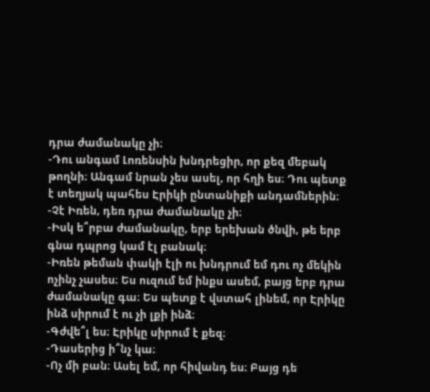դրա ժամանակը չի։
-Դու անգամ Լոռենսին խնդրեցիր, որ քեզ մեբակ թողնի։ Անգամ նրան չես ասել, որ հղի ես։ Դու պետք է տեղյակ պահես Էրիկի ընտանիքի անդամներին։
-Չէ Իռեն, դեռ դրա ժամանակը չի։
-Իսկ ե՞րբա ժամանակը, երբ երեխան ծնվի, թե երբ գնա դպրոց կամ էլ բանակ։
-Իռեն թեման փակի էլի ու խնդրում եմ դու ոչ մեկին ոչինչ չասես։ Ես ուզում եմ ինքս ասեմ, բայց երբ դրա ժամանակը գա։ Ես պետք է վստահ լինեմ, որ Էրիկը ինձ սիրում է ու չի լքի ինձ։
-Գժվե՞լ ես։ Էրիկը սիրում է քեզ։
-Դասերից ի՞նչ կա։
-Ոչ մի բան։ Ասել եմ, որ հիվանդ ես։ Բայց դե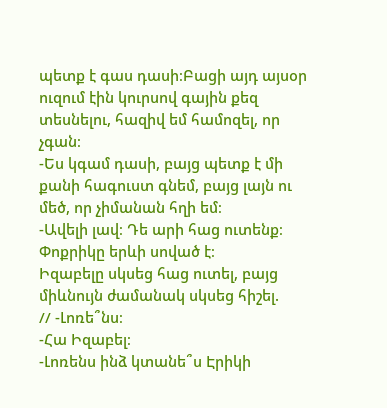պետք է գաս դասի։Բացի այդ այսօր ուզում էին կուրսով գային քեզ տեսնելու, հազիվ եմ համոզել, որ չգան։
-Ես կգամ դասի, բայց պետք է մի քանի հագուստ գնեմ, բայց լայն ու մեծ, որ չիմանան հղի եմ։
-Ավելի լավ։ Դե արի հաց ուտենք։ Փոքրիկը երևի սոված է։
Իզաբելը սկսեց հաց ուտել, բայց միևնույն ժամանակ սկսեց հիշել.
// -Լոռե՞նս։
-Հա Իզաբել։
-Լոռենս ինձ կտանե՞ս Էրիկի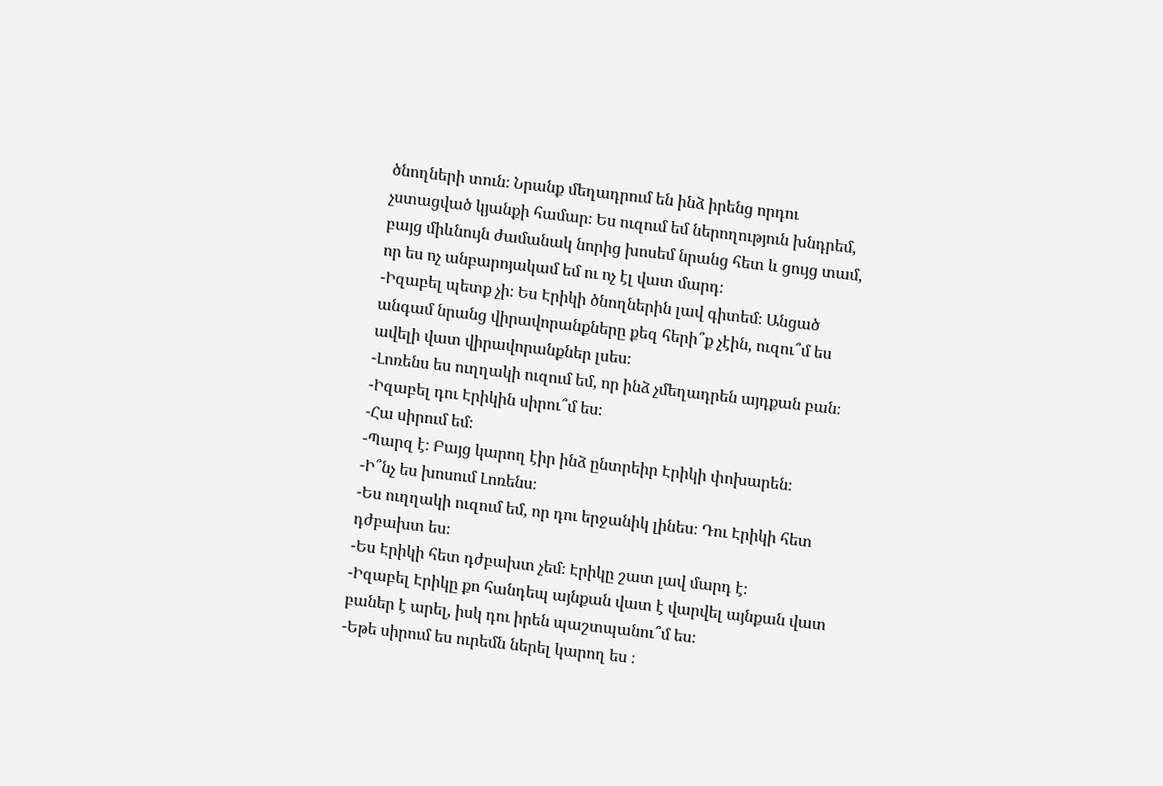ծնողների տուն։ Նրանք մեղադրում են ինձ իրենց որդու չստացված կյանքի համար։ Ես ուզում եմ ներողություն խնդրեմ, բայց միևնույն ժամանակ նորից խոսեմ նրանց հետ և ցույց տամ, որ ես ոչ անբարոյակամ եմ ու ոչ էլ վատ մարդ։
-Իզաբել պետք չի։ Ես Էրիկի ծնողներին լավ գիտեմ։ Անցած անգամ նրանց վիրավորանքները քեզ հերի՞ք չէին, ուզու՞մ ես ավելի վատ վիրավորանքներ լսես։
-Լոռենս ես ուղղակի ուզում եմ, որ ինձ չմեղադրեն այդքան բան։
-Իզաբել դու Էրիկին սիրու՞մ ես։
-Հա սիրում եմ։
-Պարզ է։ Բայց կարող էիր ինձ ընտրեիր Էրիկի փոխարեն։
-Ի՞նչ ես խոսում Լոռենս։
-Ես ուղղակի ուզում եմ, որ դու երջանիկ լինես։ Դու Էրիկի հետ դժբախտ ես։
-Ես Էրիկի հետ դժբախտ չեմ։ Էրիկը շատ լավ մարդ է։
-Իզաբել Էրիկը քո հանդեպ այնքան վատ է վարվել այնքան վատ բաներ է արել, իսկ դու իրեն պաշտպանու՞մ ես։
-Եթե սիրում ես ուրեմն ներել կարող ես ։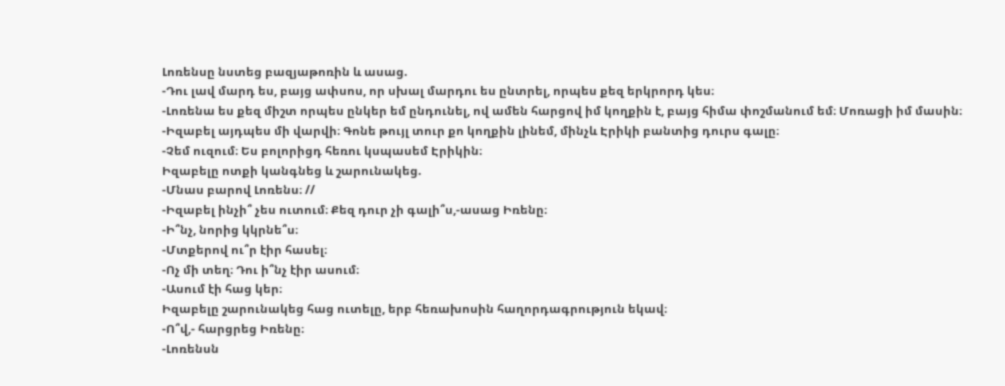Լոռենսը նստեց բազյաթոռին և ասաց.
-Դու լավ մարդ ես, բայց ափսոս, որ սխալ մարդու ես ընտրել, որպես քեզ երկրորդ կես։
-Լոռենա ես քեզ միշտ որպես ընկեր եմ ընդունել, ով ամեն հարցով իմ կողքին է, բայց հիմա փոշմանում եմ։ Մոռացի իմ մասին։
-Իզաբել այդպես մի վարվի։ Գոնե թույլ տուր քո կողքին լինեմ, մինչև Էրիկի բանտից դուրս գալը։
-Չեմ ուզում։ Ես բոլորիցդ հեռու կսպասեմ Էրիկին։
Իզաբելը ոտքի կանգնեց և շարունակեց.
-Մնաս բարով Լոռենս։ //
-Իզաբել ինչի՞ չես ուտում։ Քեզ դուր չի գալի՞ս,-ասաց Իռենը։
-Ի՞նչ, նորից կկրնե՞ս։
-Մտքերով ու՞ր էիր հասել։
-Ոչ մի տեղ։ Դու ի՞նչ էիր ասում։
-Ասում էի հաց կեր։
Իզաբելը շարունակեց հաց ուտելը, երբ հեռախոսին հաղորդագրություն եկավ։
-Ո՞վ,- հարցրեց Իռենը։
-Լոռենսն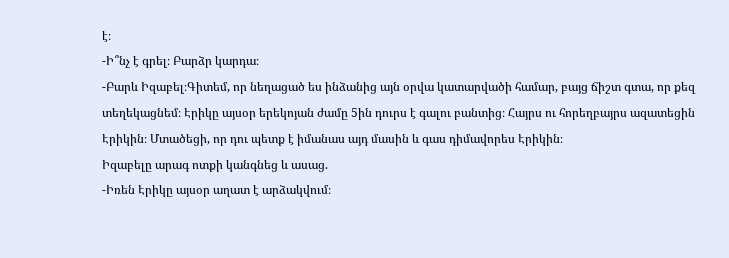է։
-Ի՞նչ է գրել։ Բարձր կարդա։
-Բարև Իզաբել։Գիտեմ, որ նեղացած ես ինձանից այն օրվա կատարվածի համար, բայց ճիշտ գտա, որ քեզ տեղեկացնեմ։ Էրիկը այսօր երեկոյան ժամը 5ին դուրս է գալու բանտից։ Հայրս ու հորեղբայրս ազատեցին Էրիկին։ Մտածեցի, որ դու պետք է իմանաս այդ մասին և գաս դիմավորես Էրիկին։
Իզաբելը արագ ոտքի կանգնեց և ասաց.
-Իռեն Էրիկը այսօր աղատ է արձակվում։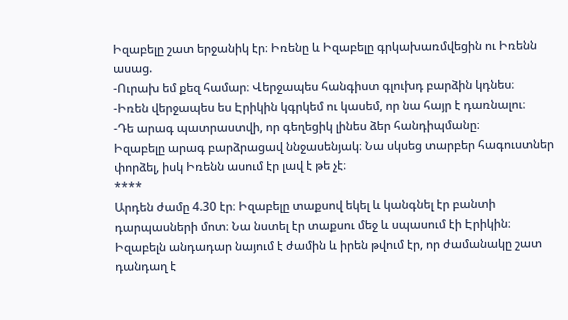Իզաբելը շատ երջանիկ էր։ Իռենը և Իզաբելը գրկախառմվեցին ու Իռենն ասաց.
-Ուրախ եմ քեզ համար։ Վերջապես հանգիստ գլուխդ բարձին կդնես։
-Իռեն վերջապես ես Էրիկին կգրկեմ ու կասեմ, որ նա հայր է դառնալու։
-Դե արագ պատրաստվի, որ գեղեցիկ լինես ձեր հանդիպմանը։
Իզաբելը արագ բարձրացավ ննջասենյակ։ Նա սկսեց տարբեր հագուստներ փորձել, իսկ Իռենն ասում էր լավ է թե չէ։
****
Արդեն ժամը 4.30 էր։ Իզաբելը տաքսով եկել և կանգնել էր բանտի դարպասների մոտ։ Նա նստել էր տաքսու մեջ և սպասում էի Էրիկին։
Իզաբելն անդադար նայում է ժամին և իրեն թվում էր, որ ժամանակը շատ դանդաղ է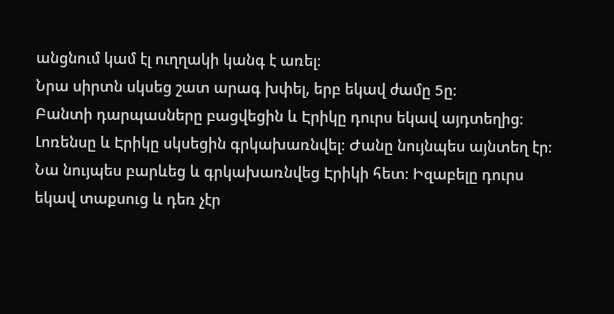անցնում կամ էլ ուղղակի կանգ է առել։
Նրա սիրտն սկսեց շատ արագ խփել, երբ եկավ ժամը 5ը։
Բանտի դարպասները բացվեցին և Էրիկը դուրս եկավ այդտեղից։ Լոռենսը և Էրիկը սկսեցին գրկախառնվել։ Ժանը նույնպես այնտեղ էր։ Նա նույպես բարևեց և գրկախառնվեց Էրիկի հետ։ Իզաբելը դուրս եկավ տաքսուց և դեռ չէր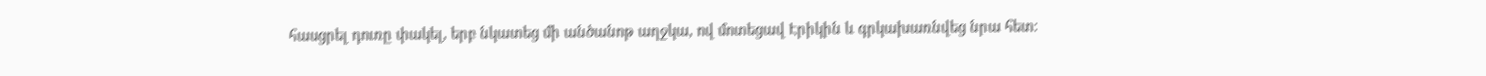հասցրել դուռը փակել, երբ նկատեց մի անծանոթ աղջկա, ով մոտեցավ Էրիկին և գրկախառնվեց նրա հետ։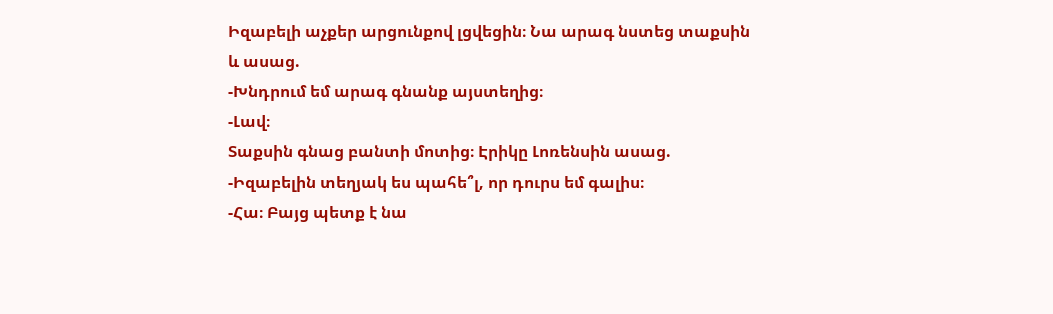Իզաբելի աչքեր արցունքով լցվեցին։ Նա արագ նստեց տաքսին և ասաց.
-Խնդրում եմ արագ գնանք այստեղից։
-Լավ։
Տաքսին գնաց բանտի մոտից։ Էրիկը Լոռենսին ասաց.
-Իզաբելին տեղյակ ես պահե՞լ, որ դուրս եմ գալիս։
-Հա։ Բայց պետք է նա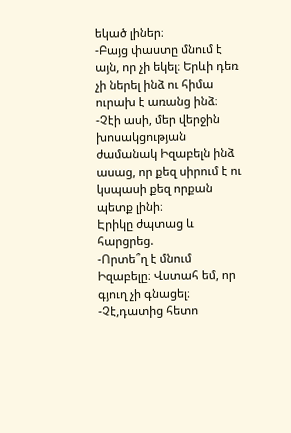եկած լիներ։
-Բայց փաստը մնում է այն, որ չի եկել։ Երևի դեռ չի ներել ինձ ու հիմա ուրախ է առանց ինձ։
-Չէի ասի, մեր վերջին խոսակցության ժամանակ Իզաբելն ինձ ասաց, որ քեզ սիրում է ու կսպասի քեզ որքան պետք լինի։
Էրիկը ժպտաց և հարցրեց.
-Որտե՞ղ է մնում Իզաբելը։ Վստահ եմ, որ գյուղ չի գնացել։
-Չէ,դատից հետո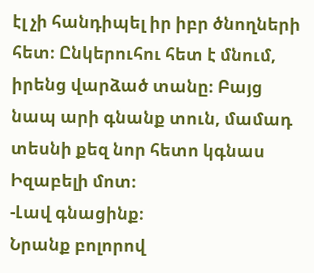էլ չի հանդիպել իր իբր ծնողների հետ։ Ընկերուհու հետ է մնում, իրենց վարձած տանը։ Բայց նապ արի գնանք տուն, մամադ տեսնի քեզ նոր հետո կգնաս Իզաբելի մոտ։
-Լավ գնացինք։
Նրանք բոլորով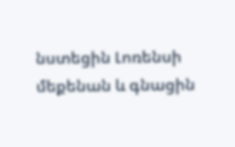նստեցին Լոռենսի մեքենան և գնացին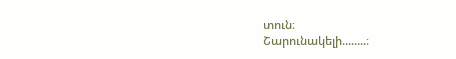տուն։
Շարունակելի........։